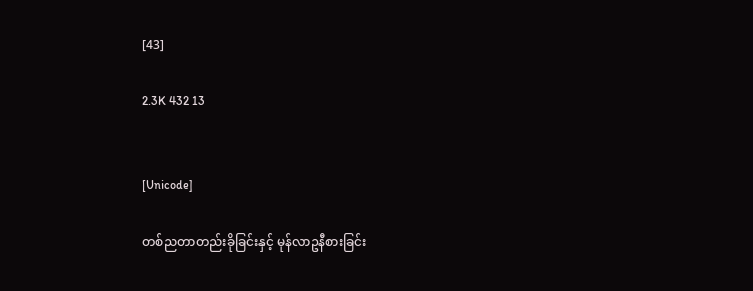[43]

2.3K 432 13


[Unicode]

တစ်ညတာတည်းခိုခြင်းနှင့် မုန်လာဥနီစားခြင်း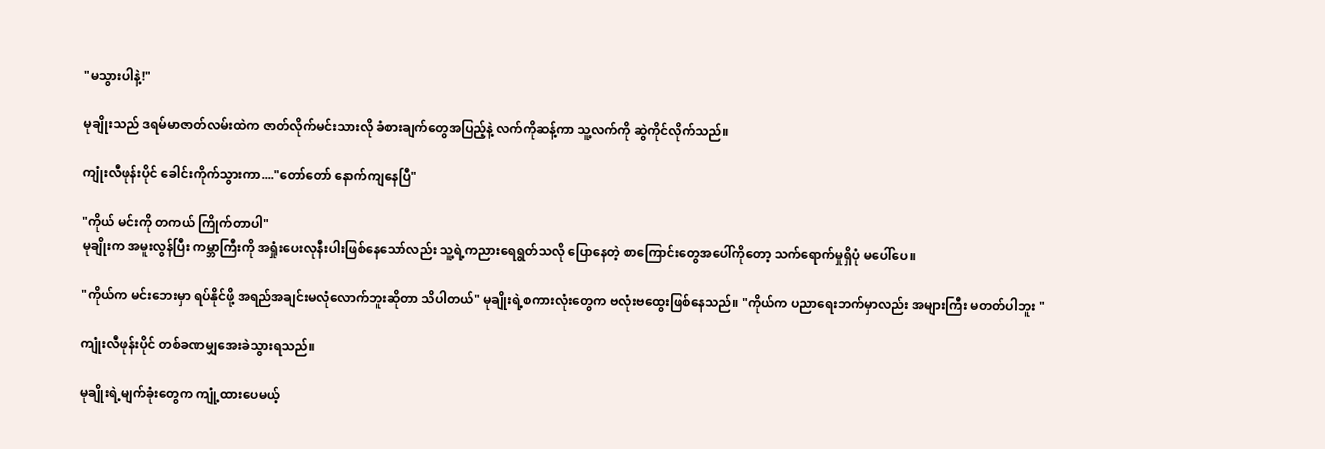"မသွားပါနဲ့!"

မုချိုးသည် ဒရမ်မာဇာတ်လမ်းထဲက ဇာတ်လိုက်မင်းသားလို ခံစားချက်တွေအပြည့်နဲ့ လက်ကိုဆန့်ကာ သူ့လက်ကို ဆွဲကိုင်လိုက်သည်။

ကျုံးလီဖုန်းပိုင် ခေါင်းကိုက်သွားကာ...."တော်တော် နောက်ကျနေပြီ"

"ကိုယ် မင်းကို တကယ် ကြိုက်တာပါ"
မုချိုးက အမူးလွန်ပြီး ကမ္ဘာကြီးကို အရှုံးပေးလုနီးပါးဖြစ်နေသော်လည်း သူ့ရဲ့ကညားရေရွတ်သလို ပြောနေတဲ့ စာကြောင်းတွေအပေါ်ကိုတော့ သက်ရောက်မှုရှိပုံ မပေါ်ပေ။

"ကိုယ်က မင်းဘေးမှာ ရပ်နိုင်ဖို့ အရည်အချင်းမလုံလောက်ဘူးဆိုတာ သိပါတယ်" မုချိုးရဲ့စကားလုံးတွေက ဗလုံးဗထွေးဖြစ်နေသည်။ "ကိုယ်က ပညာရေးဘက်မှာလည်း အများကြီး မတတ်ပါဘူး "

ကျုံးလီဖုန်းပိုင် တစ်ခဏမျှအေးခဲသွားရသည်။

မုချိုးရဲ့မျက်ခုံးတွေက ကျုံ့ထားပေမယ့်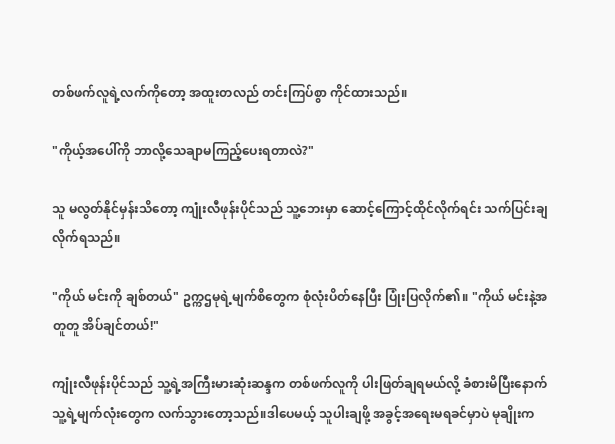တစ်ဖက်လူရဲ့လက်ကိုတော့ အထူးတလည် တင်းကြပ်စွာ ကိုင်ထားသည်။

"ကိုယ့်အပေါ်ကို ဘာလို့သေချာမကြည့်ပေးရတာလဲ?"

သူ မလွတ်နိုင်မှန်းသိတော့ ကျုံးလီဖုန်းပိုင်သည် သူ့ဘေးမှာ ဆောင့်ကြောင့်ထိုင်လိုက်ရင်း သက်ပြင်းချလိုက်ရသည်။

"ကိုယ် မင်းကို ချစ်တယ်" ဥက္ကဌမုရဲ့မျက်စိတွေက စုံလုံးပိတ်နေပြီး ပြုံးပြလိုက်၏။ "ကိုယ် မင်းနဲ့အတူတူ အိပ်ချင်တယ်!"

ကျုံးလီဖုန်းပိုင်သည် သူ့ရဲ့အကြီးမားဆုံးဆန္ဒက တစ်ဖက်လူကို ပါးဖြတ်ချရမယ်လို့ ခံစားမိပြီးနောက် သူ့ရဲ့မျက်လုံးတွေက လက်သွားတော့သည်။ဒါပေမယ့် သူပါးချဖို့ အခွင့်အရေးမရခင်မှာပဲ မုချိုးက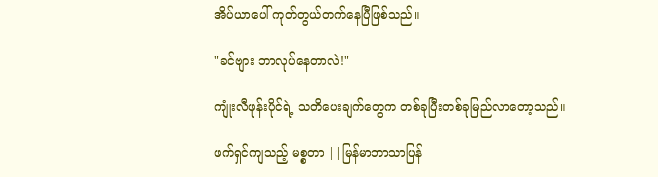အိပ်ယာပေါ် ကုတ်တွယ်တက်နေပြီဖြစ်သည်။

"ခင်ဗျား ဘာလုပ်နေတာလဲ!"

ကျုံးလီဖုန်းပိုင်ရဲ့ သတိပေးချက်တွေက တစ်ခုပြီးတစ်ခုမြည်လာတော့သည်။

ဖက်ရှင်ကျသည့် မစ္စတာ ||မြန်မာဘာသာပြန်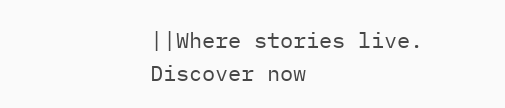||Where stories live. Discover now